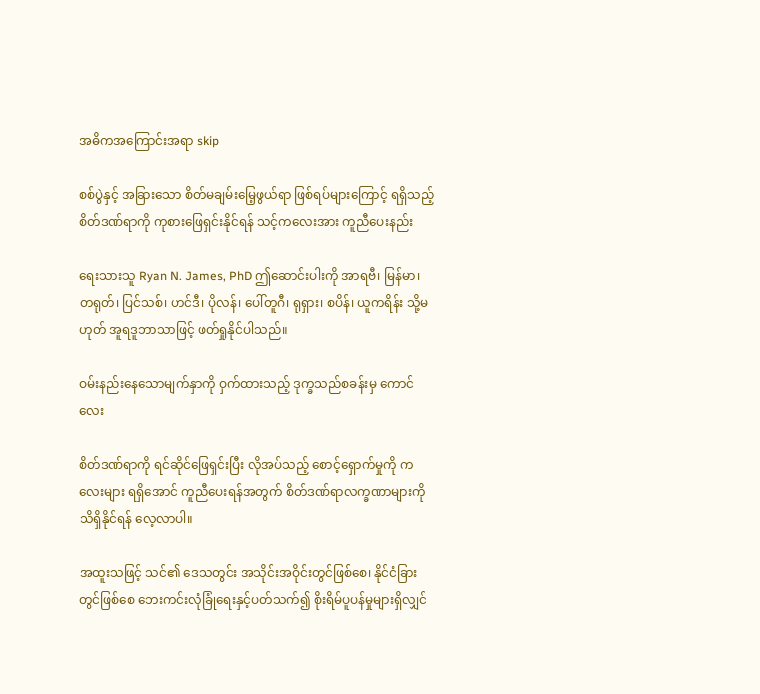အဓိကအကြောင်းအရာ skip

စစ်ပွဲနှင့် အခြားသော စိတ်မချမ်းမြေ့ဖွယ်ရာ ဖြစ်ရပ်များကြောင့် ရရှိသည့်စိတ်ဒဏ်ရာကို ကုစားဖြေရှင်းနိုင်ရန် သင့်ကလေးအား ကူညီပေးနည်း

ရေးသားသူ Ryan N. James, PhD ဤဆောင်းပါးကို အာရဗီ၊ မြန်မာ၊ တရုတ်၊ ပြင်သစ်၊ ဟင်ဒီ၊ ပိုလန်၊ ပေါ်တူဂီ၊ ရုရှား၊ စပိန်၊ ယူကရိန်း သို့မဟုတ် အူရဒူဘာသာဖြင့် ဖတ်ရှုနိုင်ပါသည်။

ဝမ်းနည်းနေသောမျက်နှာကို ဝှက်ထားသည့် ဒုက္ခသည်စခန်းမှ ကောင်လေး

စိတ်ဒဏ်ရာကို ရင်ဆိုင်ဖြေရှင်းပြီး လိုအပ်သည့် စောင့်ရှောက်မှုကို ကလေးများ ရရှိအောင် ကူညီပေးရန်အတွက် စိတ်ဒဏ်ရာလက္ခဏာများကို သိရှိနိုင်ရန် လေ့လာပါ။

အထူးသဖြင့် သင်၏ ဒေသတွင်း အသိုင်းအဝိုင်းတွင်ဖြစ်စေ၊ နိုင်ငံခြားတွင်ဖြစ်စေ ဘေးကင်းလုံခြုံရေးနှင့်ပတ်သက်၍ စိုးရိမ်ပူပန်မှုများရှိလျှင်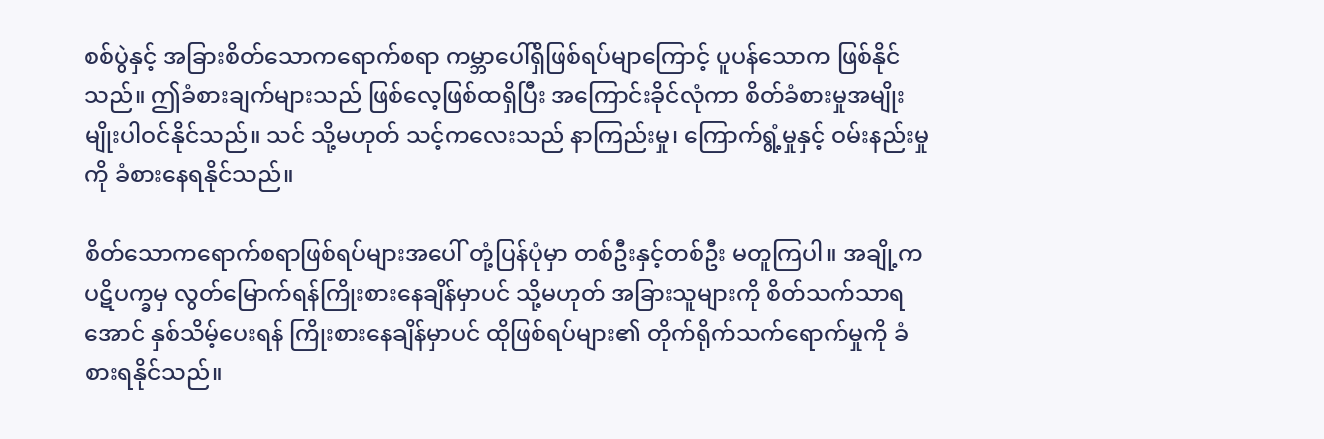စစ်ပွဲနှင့် အခြားစိတ်သောကရောက်စရာ ကမ္ဘာပေါ်ရှိဖြစ်ရပ်မျာကြောင့် ပူပန်သောက ဖြစ်နိုင်သည်။ ဤခံစားချက်များသည် ဖြစ်လေ့ဖြစ်ထရှိပြီး အကြောင်းခိုင်လုံကာ စိတ်ခံစားမှုအမျိုးမျိုးပါဝင်နိုင်သည်။ သင် သို့မဟုတ် သင့်ကလေးသည် နာကြည်းမှု၊ ကြောက်ရွံ့မှုနှင့် ဝမ်းနည်းမှုကို ခံစားနေရနိုင်သည်။

စိတ်သောကရောက်စရာဖြစ်ရပ်များအပေါ် တုံ့ပြန်ပုံမှာ တစ်ဦးနှင့်တစ်ဦး မတူကြပါ။ အချို့က ပဋိပက္ခမှ လွတ်မြောက်ရန်ကြိုးစားနေချိန်မှာပင် သို့မဟုတ် အခြားသူများကို စိတ်သက်သာရအောင် နှစ်သိမ့်ပေးရန် ကြိုးစားနေချိန်မှာပင် ထိုဖြစ်ရပ်များ၏ တိုက်ရိုက်သက်ရောက်မှုကို ခံစားရနိုင်သည်။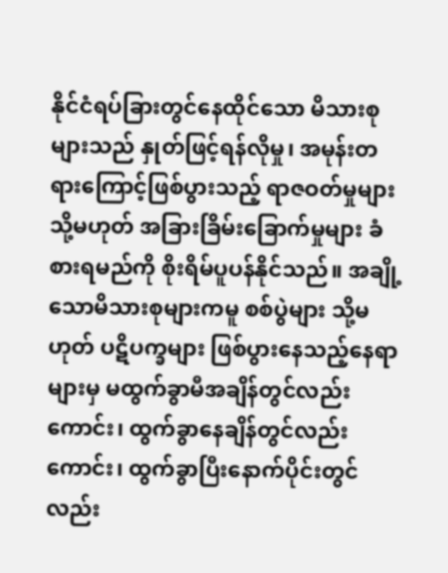နိုင်ငံရပ်ခြားတွင်နေထိုင်သော မိသားစုများသည် နှုတ်ဖြင့်ရန်လိုမှု၊ အမုန်းတရားကြောင့်ဖြစ်ပွားသည့် ရာဇဝတ်မှုများ သို့မဟုတ် အခြားခြိမ်းခြောက်မှုများ ခံစားရမည်ကို စိုးရိမ်ပူပန်နိုင်သည်။ အချို့သောမိသားစုများကမူ စစ်ပွဲများ သို့မဟုတ် ပဋိပက္ခများ ဖြစ်ပွားနေသည့်နေရာများမှ မထွက်ခွာမီအချိန်တွင်လည်းကောင်း၊ ထွက်ခွာနေချိန်တွင်လည်းကောင်း၊ ထွက်ခွာပြီးနောက်ပိုင်းတွင်လည်း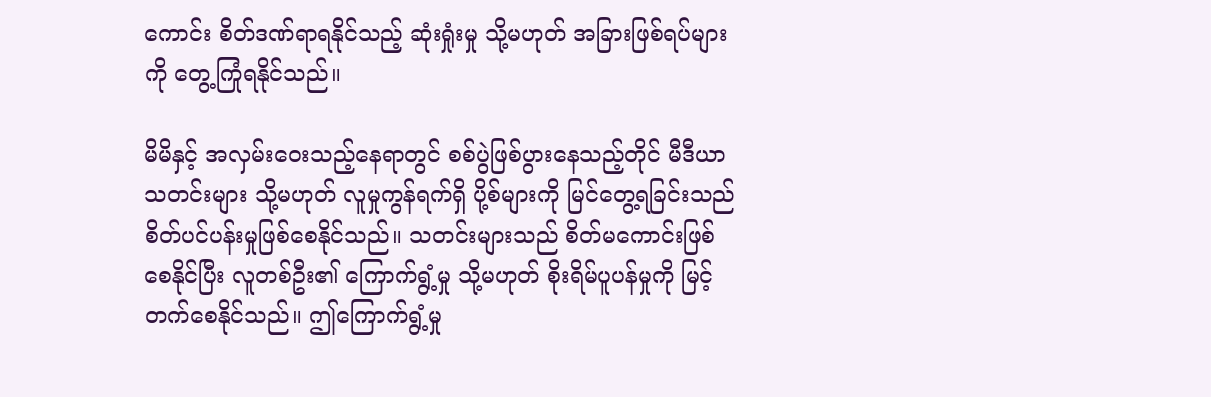ကောင်း စိတ်ဒဏ်ရာရနိုင်သည့် ဆုံးရှုံးမှု သို့မဟုတ် အခြားဖြစ်ရပ်များကို တွေ့ကြုံရနိုင်သည်။

မိမိနှင့် အလှမ်းဝေးသည့်နေရာတွင် စစ်ပွဲဖြစ်ပွားနေသည့်တိုင် မီဒီယာသတင်းများ သို့မဟုတ် လူမှုကွန်ရက်ရှိ ပို့စ်များကို မြင်တွေ့ရခြင်းသည် စိတ်ပင်ပန်းမှုဖြစ်စေနိုင်သည်။ သတင်းများသည် စိတ်မကောင်းဖြစ်စေနိုင်ပြီး လူတစ်ဦး၏ ကြောက်ရွံ့မှု သို့မဟုတ် စိုးရိမ်ပူပန်မှုကို မြင့်တက်စေနိုင်သည်။ ဤကြောက်ရွံ့မှု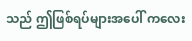သည် ဤဖြစ်ရပ်များအပေါ် ကလေး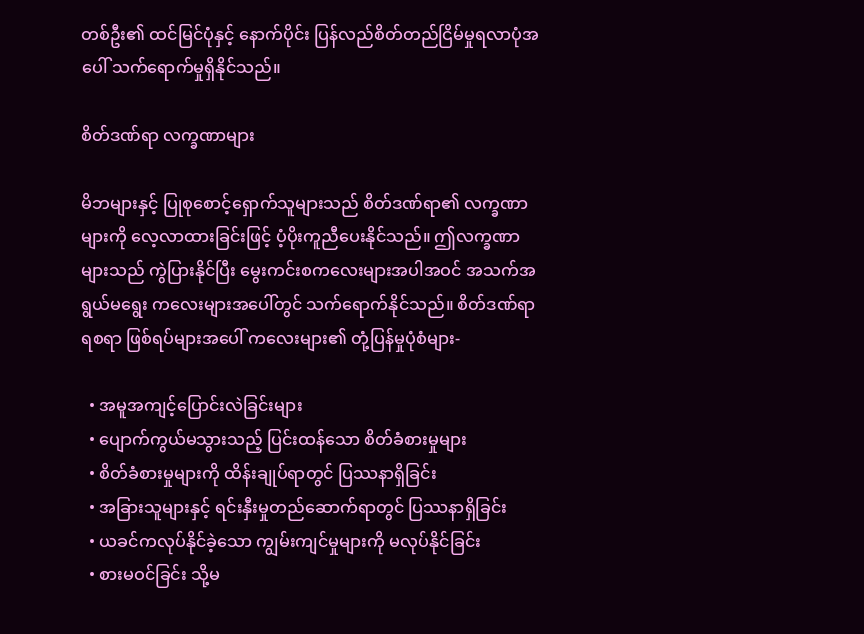တစ်ဦး၏ ထင်မြင်ပုံနှင့် နောက်ပိုင်း ပြန်လည်စိတ်တည်ငြိမ်မှုရလာပုံအပေါ် သက်ရောက်မှုရှိနိုင်သည်။

စိတ်ဒဏ်ရာ လက္ခဏာများ

မိဘများနှင့် ပြုစုစောင့်ရှောက်သူများသည် စိတ်ဒဏ်ရာ၏ လက္ခဏာများကို လေ့လာထားခြင်းဖြင့် ပံ့ပိုးကူညီပေးနိုင်သည်။ ဤလက္ခဏာများသည် ကွဲပြားနိုင်ပြီး မွေးကင်းစကလေးများအပါအဝင် အသက်အရွယ်မရွေး ကလေးများအပေါ်တွင် သက်ရောက်နိုင်သည်။ စိတ်ဒဏ်ရာရစရာ ဖြစ်ရပ်များအပေါ် ကလေးများ၏ တုံ့ပြန်မှုပုံစံများ-

  • အမူအကျင့်ပြောင်းလဲခြင်းများ
  • ပျောက်ကွယ်မသွားသည့် ပြင်းထန်သော စိတ်ခံစားမှုများ
  • စိတ်ခံစားမှုများကို ထိန်းချုပ်ရာတွင် ပြဿနာရှိခြင်း
  • အခြားသူများနှင့် ရင်းနှီးမှုတည်ဆောက်ရာတွင် ပြဿနာရှိခြင်း
  • ယခင်ကလုပ်နိုင်ခဲ့သော ကျွမ်းကျင်မှုများကို မလုပ်နိုင်ခြင်း
  • စားမဝင်ခြင်း သို့မ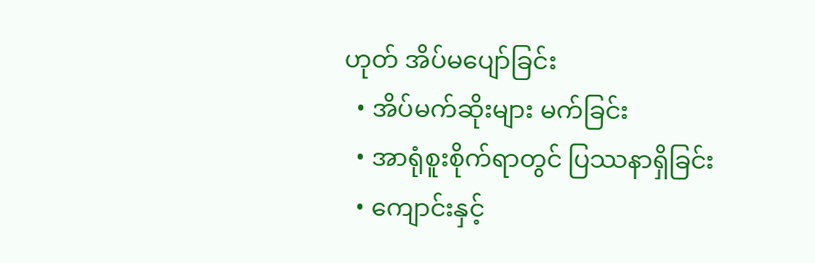ဟုတ် အိပ်မပျော်ခြင်း
  • အိပ်မက်ဆိုးများ မက်ခြင်း
  • အာရုံစူးစိုက်ရာတွင် ပြဿနာရှိခြင်း
  • ကျောင်းနှင့်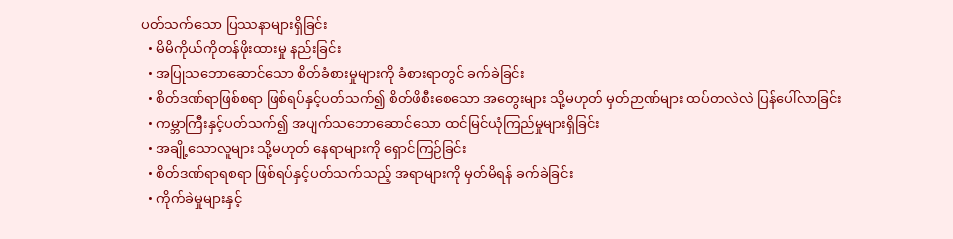ပတ်သက်သော ပြဿနာများရှိခြင်း
  • မိမိကိုယ်ကိုတန်ဖိုးထားမှု နည်းခြင်း
  • အပြုသဘောဆောင်သော စိတ်ခံစားမှုများကို ခံစားရာတွင် ခက်ခဲခြင်း
  • စိတ်ဒဏ်ရာဖြစ်စရာ ဖြစ်ရပ်နှင့်ပတ်သက်၍ စိတ်ဖိစီးစေသော အတွေးများ သို့မဟုတ် မှတ်ဉာဏ်များ ထပ်တလဲလဲ ပြန်ပေါ်လာခြင်း
  • ကမ္ဘာကြီးနှင့်ပတ်သက်၍ အပျက်သဘောဆောင်သော ထင်မြင်ယုံကြည်မှုများရှိခြင်း
  • အချို့သောလူများ သို့မဟုတ် နေရာများကို ရှောင်ကြဉ်ခြင်း
  • စိတ်ဒဏ်ရာရစရာ ဖြစ်ရပ်နှင့်ပတ်သက်သည့် အရာများကို မှတ်မိရန် ခက်ခဲခြင်း
  • ကိုက်ခဲမှုများနှင့်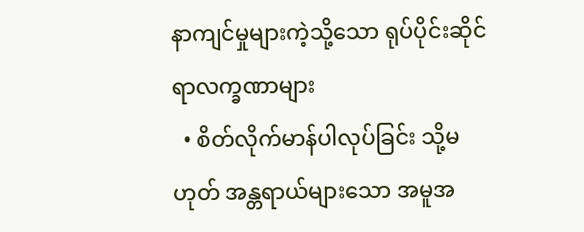နာကျင်မှုများကဲ့သို့သော ရုပ်ပိုင်းဆိုင်ရာလက္ခဏာများ
  • စိတ်လိုက်မာန်ပါလုပ်ခြင်း သို့မဟုတ် အန္တရာယ်များသော အမူအ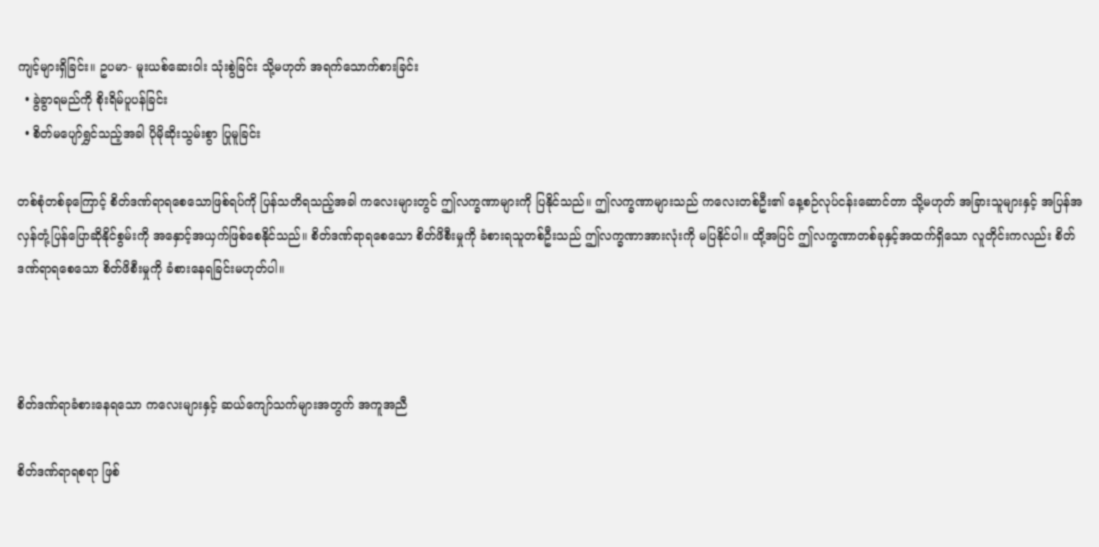ကျင့်များရှိခြင်း။ ဥပမာ- မူးယစ်ဆေးဝါး သုံးစွဲခြင်း သို့မဟုတ် အရက်သောက်စားခြင်း
  • ခွဲခွာရမည်ကို စိုးရိမ်ပူပန်ခြင်း
  • စိတ်မပျော်ရွှင်သည့်အခါ ပိုမိုဆိုးသွမ်းစွာ ပြုမူခြင်း

တစ်စုံတစ်ခုကြောင့် စိတ်ဒဏ်ရာရစေသောဖြစ်ရပ်ကို ပြန်သတိရသည့်အခါ ကလေးများတွင် ဤလက္ခဏာများကို ပြနိုင်သည်။ ဤလက္ခဏာများသည် ကလေးတစ်ဦး၏ နေ့စဉ်လုပ်ငန်းဆောင်တာ သို့မဟုတ် အခြားသူများနှင့် အပြန်အလှန်တုံ့ပြန်ပြောဆိုနိုင်စွမ်းကို အနှောင့်အယှက်ဖြစ်စေနိုင်သည်။ စိတ်ဒဏ်ရာရစေသော စိတ်ဖိစီးမှုကို ခံစားရသူတစ်ဦးသည် ဤလက္ခဏာအားလုံးကို မပြနိုင်ပါ။ ထို့အပြင် ဤလက္ခဏာတစ်ခုနှင့်အထက်ရှိသော လူတိုင်းကလည်း စိတ်ဒဏ်ရာရစေသော စိတ်ဖိစီးမှုကို ခံစားနေရခြင်းမဟုတ်ပါ။



စိတ်ဒဏ်ရာခံစားနေရသော ကလေးများနှင့် ဆယ်ကျော်သက်များအတွက် အကူအညီ

စိတ်ဒဏ်ရာရစရာ ဖြစ်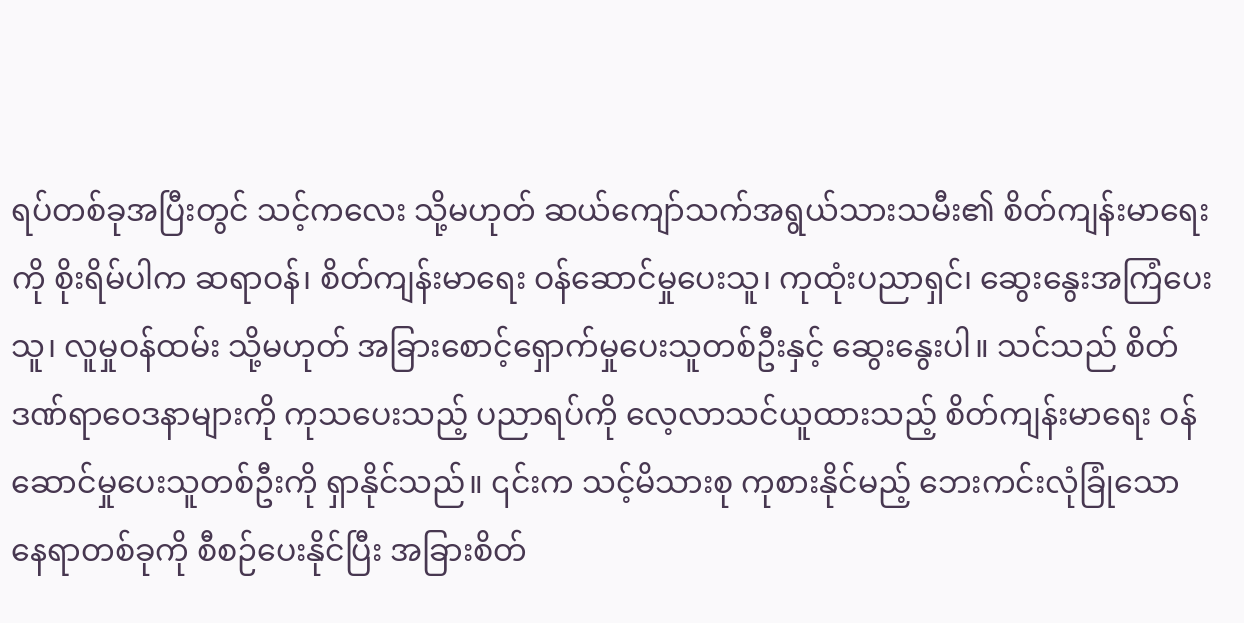ရပ်တစ်ခုအပြီးတွင် သင့်ကလေး သို့မဟုတ် ဆယ်ကျော်သက်အရွယ်သားသမီး၏ စိတ်ကျန်းမာရေးကို စိုးရိမ်ပါက ဆရာဝန်၊ စိတ်ကျန်းမာရေး ဝန်ဆောင်မှုပေးသူ၊ ကုထုံးပညာရှင်၊ ဆွေးနွေးအကြံပေးသူ၊ လူမှုဝန်ထမ်း သို့မဟုတ် အခြားစောင့်ရှောက်မှုပေးသူတစ်ဦးနှင့် ဆွေးနွေးပါ။ သင်သည် စိတ်ဒဏ်ရာဝေဒနာများကို ကုသပေးသည့် ပညာရပ်ကို လေ့လာသင်ယူထားသည့် စိတ်ကျန်းမာရေး ဝန်ဆောင်မှုပေးသူတစ်ဦးကို ရှာနိုင်သည်။ ၎င်းက သင့်မိသားစု ကုစားနိုင်မည့် ဘေးကင်းလုံခြုံသောနေရာတစ်ခုကို စီစဉ်ပေးနိုင်ပြီး အခြားစိတ်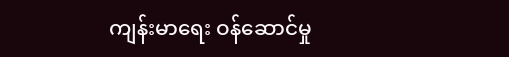ကျန်းမာရေး ဝန်ဆောင်မှု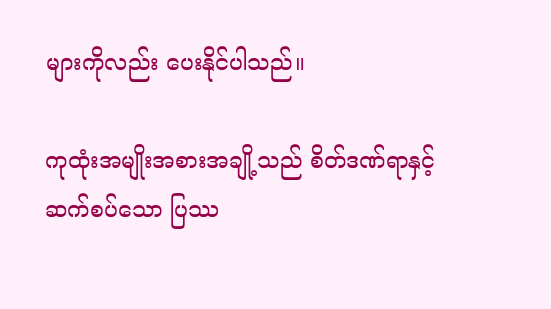များကိုလည်း ပေးနိုင်ပါသည်။

ကုထုံးအမျိုးအစားအချို့သည် စိတ်ဒဏ်ရာနှင့်ဆက်စပ်သော ပြဿ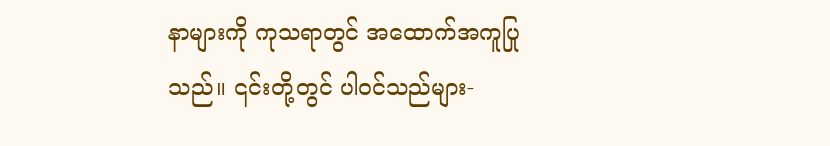နာများကို ကုသရာတွင် အထောက်အကူပြုသည်။ ၎င်းတို့တွင် ပါဝင်သည်များ-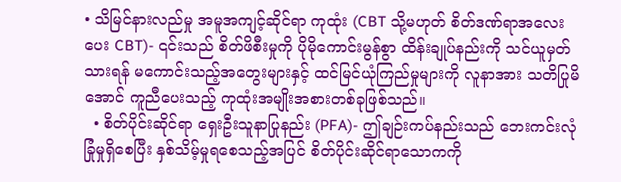• သိမြင်နားလည်မှု အမူအကျင့်ဆိုင်ရာ ကုထုံး (CBT သို့မဟုတ် စိတ်ဒဏ်ရာအလေးပေး CBT)- ၎င်းသည် စိတ်ဖိစီးမှုကို ပိုမိုကောင်းမွန်စွာ ထိန်းချုပ်နည်းကို သင်ယူမှတ်သားရန် မကောင်းသည့်အတွေးများနှင့် ထင်မြင်ယုံကြည်မှုများကို လူနာအား သတိပြုမိအောင် ကူညီပေးသည့် ကုထုံးအမျိုးအစားတစ်ခုဖြစ်သည်။
  • စိတ်ပိုင်းဆိုင်ရာ ရှေးဦးသူနာပြုနည်း (PFA)- ဤချဉ်းကပ်နည်းသည် ဘေးကင်းလုံခြုံမှုရှိစေပြီး နှစ်သိမ့်မှုရစေသည့်အပြင် စိတ်ပိုင်းဆိုင်ရာသောကကို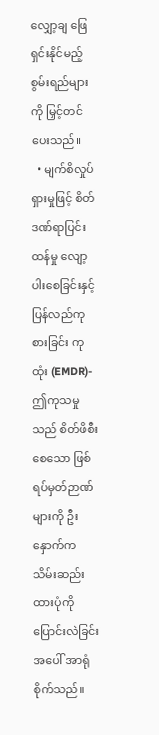လျှော့ချ ဖြေရှင်းနိုင်မည့် စွမ်းရည်များကို မြှင့်တင်ပေးသည်။
  • မျက်စိလှုပ်ရှားမှုဖြင့် စိတ်ဒဏ်ရာပြင်းထန်မှု လျော့ပါးစေခြင်းနှင့် ပြန်လည်ကုစားခြင်း ကုထုံး (EMDR)- ဤကုသမှုသည် စိတ်ဖိစီးစေသော ဖြစ်ရပ်မှတ်ဉာဏ်များကို ဦးနှောက်က သိမ်းဆည်းထားပုံကို ပြောင်းလဲခြင်းအပေါ် အာရုံစိုက်သည်။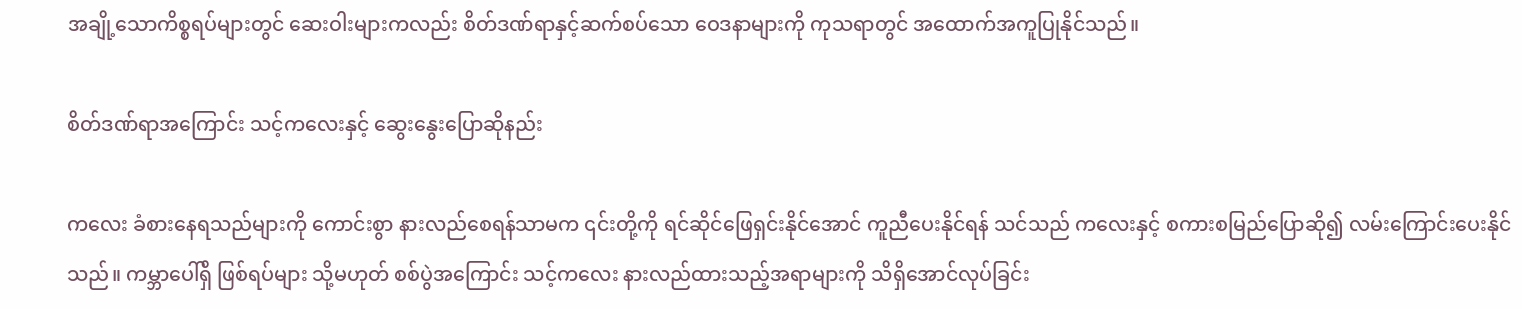အချို့သောကိစ္စရပ်များတွင် ဆေးဝါးများကလည်း စိတ်ဒဏ်ရာနှင့်ဆက်စပ်သော ဝေဒနာများကို ကုသရာတွင် အထောက်အကူပြုနိုင်သည်။

စိတ်ဒဏ်ရာအကြောင်း သင့်ကလေးနှင့် ဆွေးနွေးပြောဆိုနည်း

ကလေး ခံစားနေရသည်များကို ကောင်းစွာ နားလည်စေရန်သာမက ၎င်းတို့ကို ရင်ဆိုင်ဖြေရှင်းနိုင်အောင် ကူညီပေးနိုင်ရန် သင်သည် ကလေးနှင့် စကားစမြည်ပြောဆို၍ လမ်းကြောင်းပေးနိုင်သည်။ ကမ္ဘာပေါ်ရှိ ဖြစ်ရပ်များ သို့မဟုတ် စစ်ပွဲအကြောင်း သင့်ကလေး နားလည်ထားသည့်အရာများကို သိရှိအောင်လုပ်ခြင်း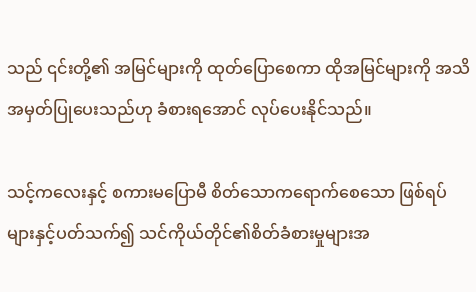သည် ၎င်းတို့၏ အမြင်များကို ထုတ်ပြောစေကာ ထိုအမြင်များကို အသိအမှတ်ပြုပေးသည်ဟု ခံစားရအောင် လုပ်ပေးနိုင်သည်။

သင့်ကလေးနှင့် စကားမပြောမီ စိတ်သောကရောက်စေသော ဖြစ်ရပ်များနှင့်ပတ်သက်၍ သင်ကိုယ်တိုင်၏စိတ်ခံစားမှုများအ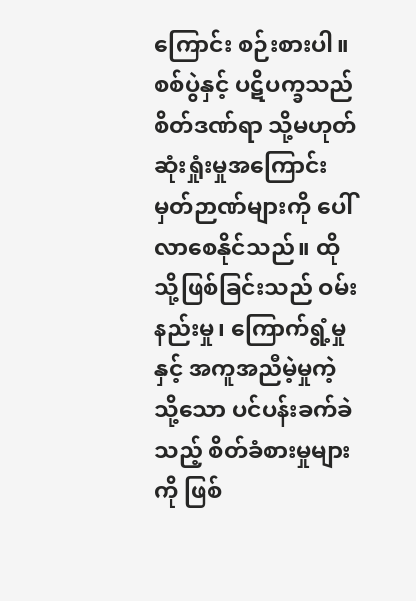ကြောင်း စဉ်းစားပါ။ စစ်ပွဲနှင့် ပဋိပက္ခသည် စိတ်ဒဏ်ရာ သို့မဟုတ် ဆုံးရှုံးမှုအကြောင်း မှတ်ဉာဏ်များကို ပေါ်လာစေနိုင်သည်။ ထိုသို့ဖြစ်ခြင်းသည် ဝမ်းနည်းမှု၊ ကြောက်ရွံ့မှုနှင့် အကူအညီမဲ့မှုကဲ့သို့သော ပင်ပန်းခက်ခဲသည့် စိတ်ခံစားမှုများကို ဖြစ်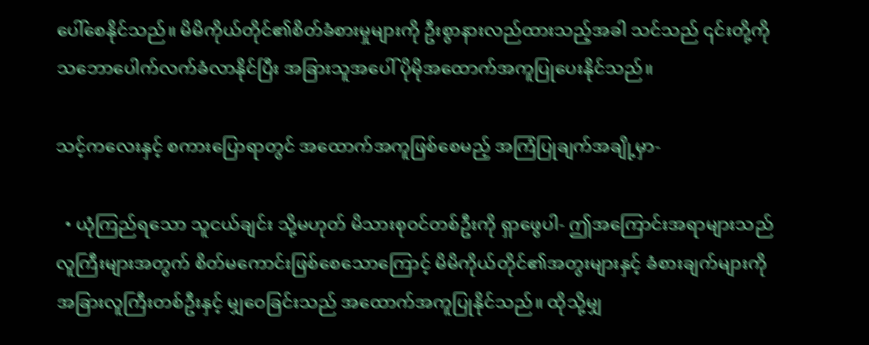ပေါ်စေနိုင်သည်။ မိမိကိုယ်တိုင်၏စိတ်ခံစားမှုများကို ဦးစွာနားလည်ထားသည့်အခါ သင်သည် ၎င်းတို့ကို သဘောပေါက်လက်ခံလာနိုင်ပြီး အခြားသူအပေါ် ပိုမိုအထောက်အကူပြုပေးနိုင်သည်။

သင့်ကလေးနှင့် စကားပြောရာတွင် အထောက်အကူဖြစ်စေမည့် အကြံပြုချက်အချို့မှာ-

  • ယုံကြည်ရသော သူငယ်ချင်း သို့မဟုတ် မိသားစုဝင်တစ်ဦးကို ရှာဖွေပါ- ဤအကြောင်းအရာများသည် လူကြီးများအတွက် စိတ်မကောင်းဖြစ်စေသောကြောင့် မိမိကိုယ်တိုင်၏အတွးများနှင့် ခံစားချက်များကို အခြားလူကြီးတစ်ဦးနှင့် မျှဝေခြင်းသည် အထောက်အကူပြုနိုင်သည်။ ထိုသို့မျှ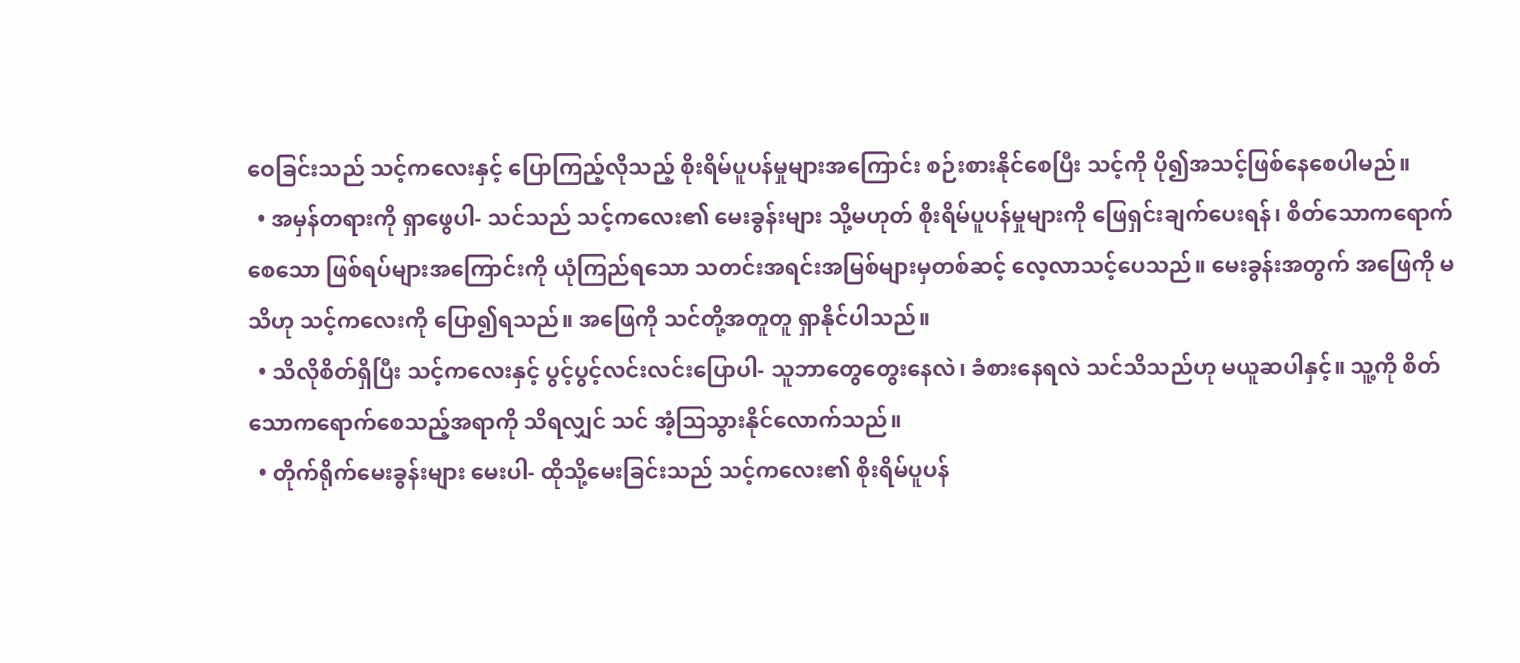ဝေခြင်းသည် သင့်ကလေးနှင့် ပြောကြည့်လိုသည့် စိုးရိမ်ပူပန်မှုများအကြောင်း စဉ်းစားနိုင်စေပြီး သင့်ကို ပို၍အသင့်ဖြစ်နေစေပါမည်။
  • အမှန်တရားကို ရှာဖွေပါ- သင်သည် သင့်ကလေး၏ မေးခွန်းများ သို့မဟုတ် စိုးရိမ်ပူပန်မှုများကို ဖြေရှင်းချက်ပေးရန်၊ စိတ်သောကရောက်စေသော ဖြစ်ရပ်များအကြောင်းကို ယုံကြည်ရသော သတင်းအရင်းအမြစ်များမှတစ်ဆင့် လေ့လာသင့်ပေသည်။ မေးခွန်းအတွက် အဖြေကို မသိဟု သင့်ကလေးကို ပြော၍ရသည်။ အဖြေကို သင်တို့အတူတူ ရှာနိုင်ပါသည်။
  • သိလိုစိတ်ရှိပြီး သင့်ကလေးနှင့် ပွင့်ပွင့်လင်းလင်းပြောပါ- သူဘာတွေတွေးနေလဲ၊ ခံစားနေရလဲ သင်သိသည်ဟု မယူဆပါနှင့်။ သူ့ကို စိတ်သောကရောက်စေသည့်အရာကို သိရလျှင် သင် အံ့ဩသွားနိုင်လောက်သည်။
  • တိုက်ရိုက်မေးခွန်းများ မေးပါ- ထိုသို့မေးခြင်းသည် သင့်ကလေး၏ စိုးရိမ်ပူပန်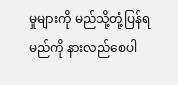မှုများကို မည်သို့တုံ့ပြန်ရမည်ကို နားလည်စေပါ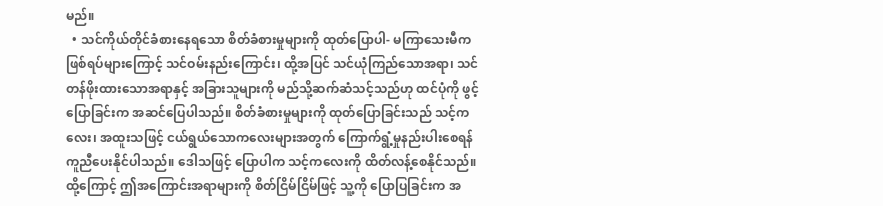မည်။
  • သင်ကိုယ်တိုင်ခံစားနေရသော စိတ်ခံစားမှုများကို ထုတ်ပြောပါ- မကြာသေးမီက ဖြစ်ရပ်များကြောင့် သင်ဝမ်းနည်းကြောင်း၊ ထို့အပြင် သင်ယုံကြည်သောအရာ၊ သင်တန်ဖိုးထားသောအရာနှင့် အခြားသူများကို မည်သို့ဆက်ဆံသင့်သည်ဟု ထင်ပုံကို ဖွင့်ပြောခြင်းက အဆင်ပြေပါသည်။ စိတ်ခံစားမှုများကို ထုတ်ပြောခြင်းသည် သင့်ကလေး၊ အထူးသဖြင့် ငယ်ရွယ်သောကလေးများအတွက် ကြောက်ရွံ့မှုနည်းပါးစေရန် ကူညီပေးနိုင်ပါသည်။ ဒေါသဖြင့် ပြောပါက သင့်ကလေးကို ထိတ်လန့်စေနိုင်သည်။ ထို့ကြောင့် ဤအကြောင်းအရာများကို စိတ်ငြိမ်ငြိမ်ဖြင့် သူ့ကို ပြောပြခြင်းက အ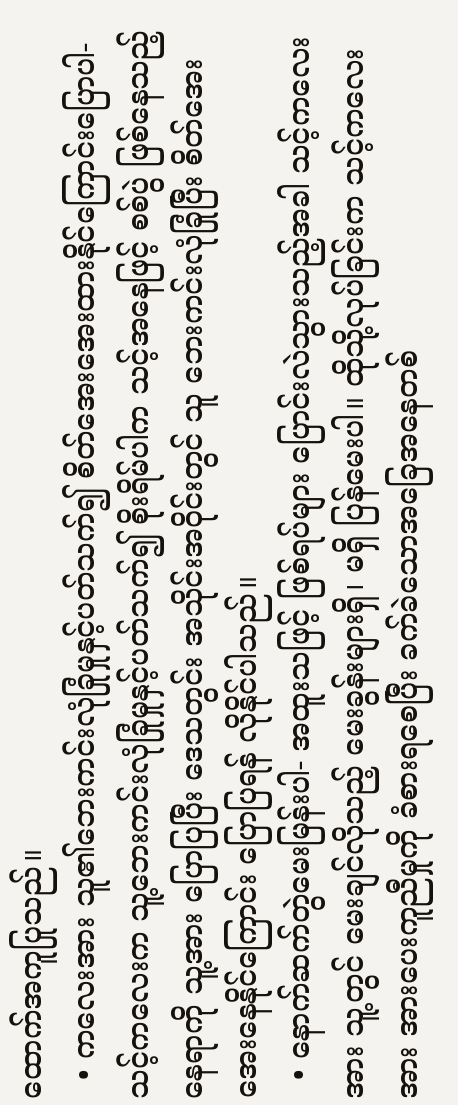ထောက်အကူပြုသည်။
  • ကလေးအား သူ၏ဘေးကင်းလုံခြုံမှုနှင့်ပတ်သက်၍ စိတ်အေးအေးထားနိုင်ကြောင်းပြောပါ- သင့်ကလေးက သူ့ဘေးကင်းလုံခြုံမှုနှင့်ပတ်သက်၍ စိုးရိမ်ပါက သင့်အနေဖြင့် စစ်ပွဲ ဖြစ်နေသည့်နေရာကို သူ့အား ပြောပြပြီး ဒေသတွင်း အသိုင်းအဝိုင်းတွင် သူ ဘေးကင်းလုံခြုံပြီး စိတ်အေးအေးနေနိုင်ကြောင်း ပြောပြရန် လိုနိုင်ပါသည်။
  • နောက်ဆက်တွဲမေးမြန်းပါ- အထူးသဖြင့် ဖြစ်ရပ်များ ပြောင်းလဲသွားသည့်အခါ သင့်ကလေးအား သူ့တွင် မေးချင်လိုသည့် မေးခွန်းများရှိ၊ မရှိ ပြန်မေးပါ။ ထိုသို့လုပ်ခြင်းက သင့်ကလေးအား အားပေးကူညီမှုကို ခံစားရစေပြီး ခက်ခဲသောအခြေအနေတစ်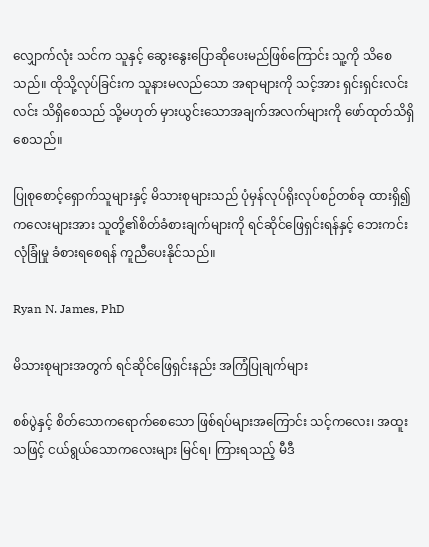လျှောက်လုံး သင်က သူနှင့် ဆွေးနွေးပြောဆိုပေးမည်ဖြစ်ကြောင်း သူ့ကို သိစေသည်။ ထိုသို့လုပ်ခြင်းက သူနားမလည်သော အရာများကို သင့်အား ရှင်းရှင်းလင်းလင်း သိရှိစေသည် သို့မဟုတ် မှားယွင်းသောအချက်အလက်များကို ဖော်ထုတ်သိရှိစေသည်။

ပြုစုစောင့်ရှောက်သူများနှင့် မိသားစုများသည် ပုံမှန်လုပ်ရိုးလုပ်စဉ်တစ်ခု ထားရှိ၍ ကလေးများအား သူတို့၏စိတ်ခံစားချက်များကို ရင်ဆိုင်ဖြေရှင်းရန်နှင့် ဘေးကင်းလုံခြုံမှု ခံစားရစေရန် ကူညီပေးနိုင်သည်။

Ryan N. James, PhD

မိသားစုများအတွက် ရင်ဆိုင်ဖြေရှင်းနည်း အကြံပြုချက်များ

စစ်ပွဲနှင့် စိတ်သောကရောက်စေသော ဖြစ်ရပ်များအကြောင်း သင့်ကလေး၊ အထူးသဖြင့် ငယ်ရွယ်သောကလေးများ မြင်ရ၊ ကြားရသည့် မီဒီ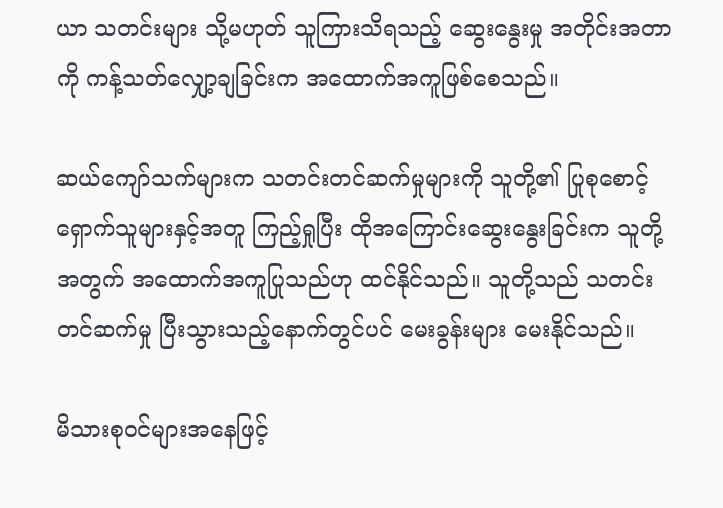ယာ သတင်းများ သို့မဟုတ် သူကြားသိရသည့် ဆွေးနွေးမှု အတိုင်းအတာကို ကန့်သတ်လျှော့ချခြင်းက အထောက်အကူဖြစ်စေသည်။

ဆယ်ကျော်သက်များက သတင်းတင်ဆက်မှုများကို သူတို့၏ ပြုစုစောင့်ရှောက်သူများနှင့်အတူ ကြည့်ရှုပြီး ထိုအကြောင်းဆွေးနွေးခြင်းက သူတို့အတွက် အထောက်အကူပြုသည်ဟု ထင်နိုင်သည်။ သူတို့သည် သတင်းတင်ဆက်မှု ပြီးသွားသည့်နောက်တွင်ပင် မေးခွန်းများ မေးနိုင်သည်။

မိသားစုဝင်များအနေဖြင့်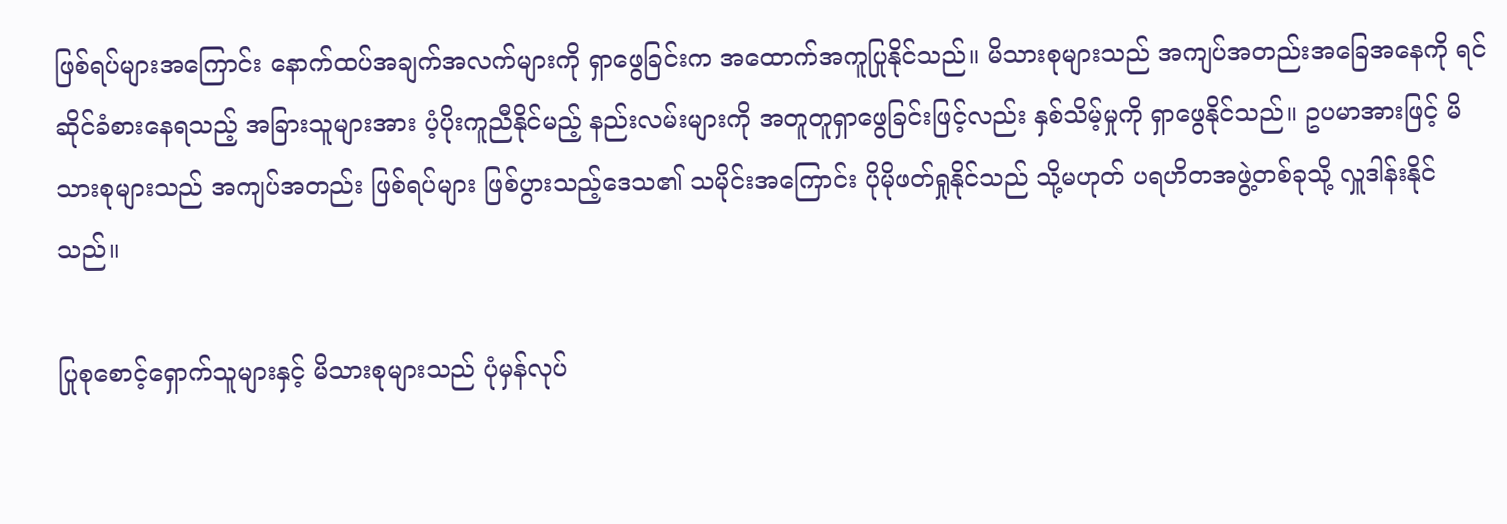ဖြစ်ရပ်များအကြောင်း နောက်ထပ်အချက်အလက်များကို ရှာဖွေခြင်းက အထောက်အကူပြုနိုင်သည်။ မိသားစုများသည် အကျပ်အတည်းအခြေအနေကို ရင်ဆိုင်ခံစားနေရသည့် အခြားသူများအား ပံ့ပိုးကူညီနိုင်မည့် နည်းလမ်းများကို အတူတူရှာဖွေခြင်းဖြင့်လည်း နှစ်သိမ့်မှုကို ရှာဖွေနိုင်သည်။ ဥပမာအားဖြင့် မိသားစုများသည် အကျပ်အတည်း ဖြစ်ရပ်များ ဖြစ်ပွားသည့်ဒေသ၏ သမိုင်းအကြောင်း ပိုမိုဖတ်ရှုနိုင်သည် သို့မဟုတ် ပရဟိတအဖွဲ့တစ်ခုသို့ လှူဒါန်းနိုင်သည်။

ပြုစုစောင့်ရှောက်သူများနှင့် မိသားစုများသည် ပုံမှန်လုပ်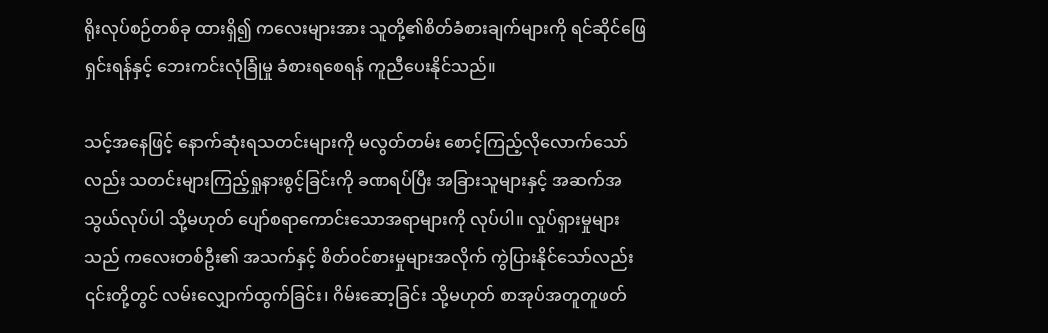ရိုးလုပ်စဉ်တစ်ခု ထားရှိ၍ ကလေးများအား သူတို့၏စိတ်ခံစားချက်များကို ရင်ဆိုင်ဖြေရှင်းရန်နှင့် ဘေးကင်းလုံခြုံမှု ခံစားရစေရန် ကူညီပေးနိုင်သည်။

သင့်အနေဖြင့် နောက်ဆုံးရသတင်းများကို မလွတ်တမ်း စောင့်ကြည့်လိုလောက်သော်လည်း သတင်းများကြည့်ရှုနားစွင့်ခြင်းကို ခဏရပ်ပြီး အခြားသူများနှင့် အဆက်အသွယ်လုပ်ပါ သို့မဟုတ် ပျော်စရာကောင်းသောအရာများကို လုပ်ပါ။ လှုပ်ရှားမှုများသည် ကလေးတစ်ဦး၏ အသက်နှင့် စိတ်ဝင်စားမှုများအလိုက် ကွဲပြားနိုင်သော်လည်း ၎င်းတို့တွင် လမ်းလျှောက်ထွက်ခြင်း၊ ဂိမ်းဆော့ခြင်း သို့မဟုတ် စာအုပ်အတူတူဖတ်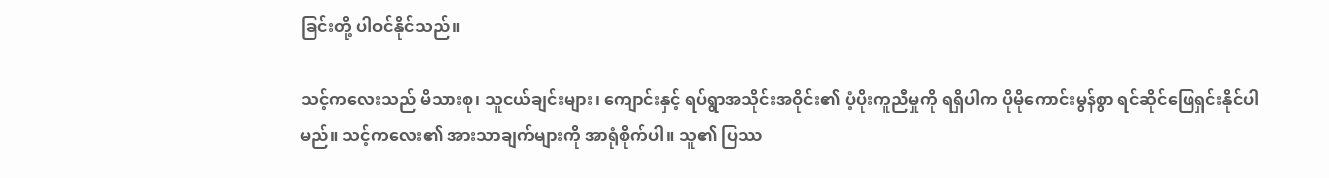ခြင်းတို့ ပါဝင်နိုင်သည်။

သင့်ကလေးသည် မိသားစု၊ သူငယ်ချင်းများ၊ ကျောင်းနှင့် ရပ်ရွာအသိုင်းအဝိုင်း၏ ပံ့ပိုးကူညီမှုကို ရရှိပါက ပိုမိုကောင်းမွန်စွာ ရင်ဆိုင်ဖြေရှင်းနိုင်ပါမည်။ သင့်ကလေး၏ အားသာချက်များကို အာရုံစိုက်ပါ။ သူ၏ ပြဿ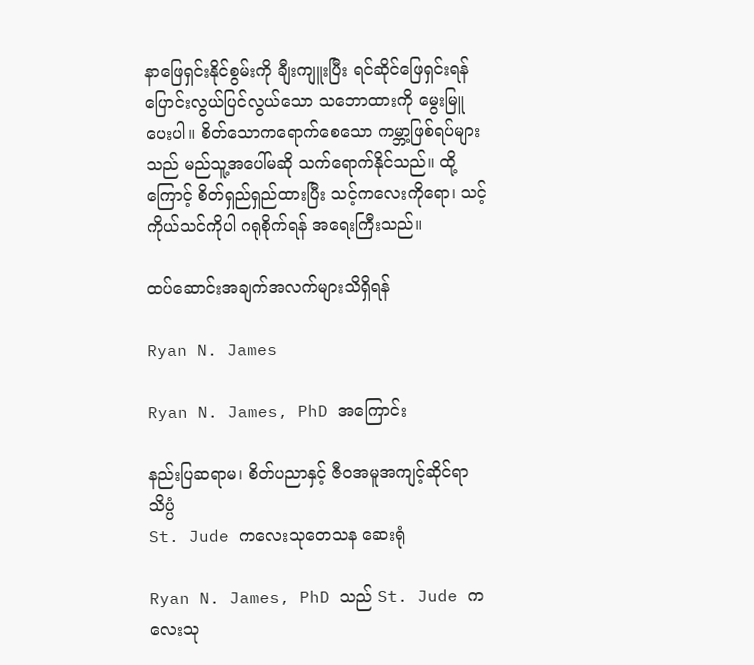နာဖြေရှင်းနိုင်စွမ်းကို ချီးကျူးပြီး ရင်ဆိုင်ဖြေရှင်းရန် ပြောင်းလွယ်ပြင်လွယ်သော သဘောထားကို မွေးမြူပေးပါ။ စိတ်သောကရောက်စေသော ကမ္ဘာ့ဖြစ်ရပ်များသည် မည်သူ့အပေါ်မဆို သက်ရောက်နိုင်သည်။ ထို့ကြောင့် စိတ်ရှည်ရှည်ထားပြီး သင့်ကလေးကိုရော၊ သင့်ကိုယ်သင်ကိုပါ ဂရုစိုက်ရန် အရေးကြီးသည်။

ထပ်ဆောင်းအချက်အလက်များသိရှိရန်

Ryan N. James

Ryan N. James, PhD အကြောင်း

နည်းပြဆရာမ၊ စိတ်ပညာနှင့် ဇီဝအမူအကျင့်ဆိုင်ရာသိပ္ပံ
St. Jude ကလေးသုတေသန ဆေးရုံ

Ryan N. James, PhD သည် St. Jude ကလေးသု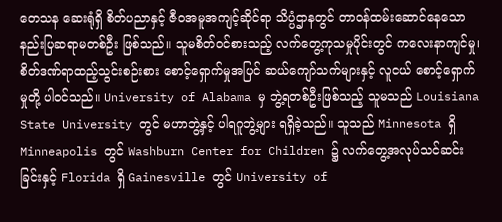တေသန ဆေးရုံရှိ စိတ်ပညာနှင့် ဇီဝအမူအကျင့်ဆိုင်ရာ သိပ္ပံဌာနတွင် တာဝန်ထမ်းဆောင်နေသော နည်းပြဆရာမတစ်ဦး ဖြစ်သည်။ သူမစိတ်ဝင်စားသည့် လက်တွေ့ကုသမှုပိုင်းတွင် ကလေးနာကျင်မှု၊ စိတ်ဒဏ်ရာထည့်သွင်းစဉ်းစား စောင့်ရှောက်မှုအပြင် ဆယ်ကျော်သက်များနှင့် လူငယ် စောင့်ရှောက်မှုတို့ ပါဝင်သည်။ University of Alabama မှ ဘွဲ့ရတစ်ဦးဖြစ်သည့် သူမသည် Louisiana State University တွင် မဟာဘွဲ့နှင့် ပါရဂူဘွဲ့များ ရရှိခဲ့သည်။ သူသည် Minnesota ရှိ Minneapolis တွင် Washburn Center for Children ၌ လက်တွေ့အလုပ်သင်ဆင်းခြင်းနှင့် Florida ရှိ Gainesville တွင် University of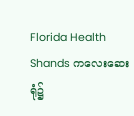Florida Health Shands ကလေးဆေးရုံ၌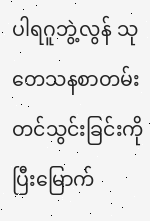ပါရဂူဘွဲ့လွန် သုတေသနစာတမ်းတင်သွင်းခြင်းကို ပြီးမြောက်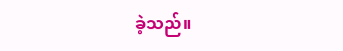ခဲ့သည်။